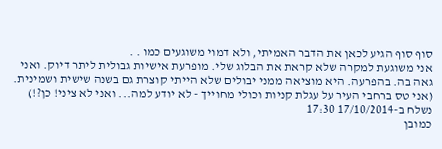סוף סוף הגיע לכאן את הדבר האמיתי, ולא דמוי משוגעים כמו . .
אני משוגעת למקרה שלא קראת את הבלוג שלי. מופרעת אישיות גבולית ליתר דיוק. ואני גאה בה. בהפרעה. היא מוציאה ממני יבולים שלא הייתי קוצרת גם בשנה שישית ושמינית.
(אני טס ברחבי העיר על עגלת קניות וכולי מחוייך - לא יודע למה... ואני לא ציני! כן?!)
נשלח ב-17/10/2014 17:30
כמובן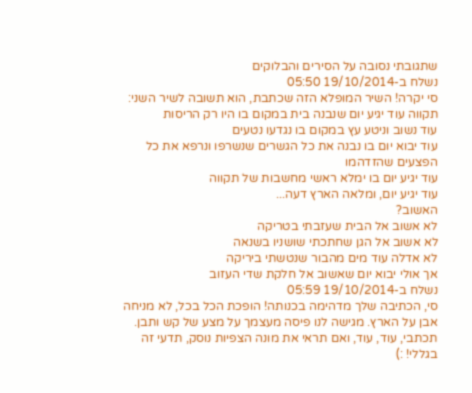שתגובתי נסובה על הסירים והבלוקים
נשלח ב-19/10/2014 05:50
סי יקרה! השיר המופלא הזה שכתבת, הוא תשובה לשיר השני:
תקווה עוד יגיע יום שנבנה בית במקום בו היו רק הריסות
עוד נשוב וניטע עץ במקום בו נגדעו נטעים
עוד יבוא יום בו נבנה את כל הגשרים שנשרפו ונרפא את כל הפצעים שהזדהמו
עוד יגיע יום בו ימלא ראשי מחשבות של תקווה
עוד יגיע יום, ומלאה הארץ דעה...
האשוב?
לא אשוב אל הבית שעזבתי בטריקה
לא אשוב אל הגן שחתכתי שושניו בשנאה
לא אדלה עוד מים מהבור שנטשתי ביריקה
אך אולי יבוא יום שאשוב אל חלקת שדי העזוב
נשלח ב-19/10/2014 05:59
סי, הכתיבה שלך מדהימה בכנותה! הופכת הכל בכל, לא מניחה אבן על הארץ. מגישה לנו פיסה מעצמך על מצע של קש ותבן. תכתבי, עוד, עוד, ואם תראי את מונה הצפיות נוסק, תדעי זה בגללי! :)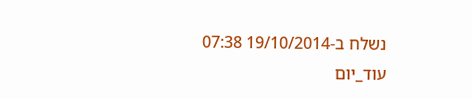נשלח ב-19/10/2014 07:38
עוד_יום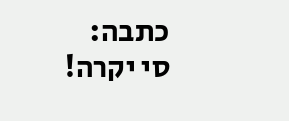כתבה:
סי יקרה!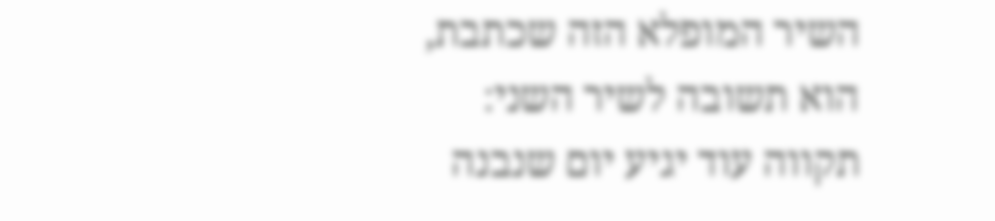השיר המופלא הזה שכתבת, הוא תשובה לשיר השני:
תקווה עוד יגיע יום שנבנה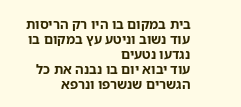בית במקום בו היו רק הריסות
עוד נשוב וניטע עץ במקום בו נגדעו נטעים
עוד יבוא יום בו נבנה את כל הגשרים שנשרפו ונרפא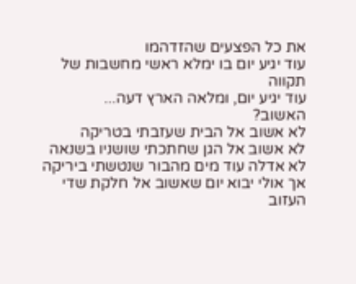את כל הפצעים שהזדהמו
עוד יגיע יום בו ימלא ראשי מחשבות של תקווה
עוד יגיע יום, ומלאה הארץ דעה...
האשוב?
לא אשוב אל הבית שעזבתי בטריקה
לא אשוב אל הגן שחתכתי שושניו בשנאה
לא אדלה עוד מים מהבור שנטשתי ביריקה
אך אולי יבוא יום שאשוב אל חלקת שדי העזוב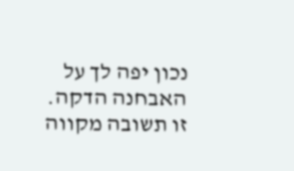נכון יפה לך על האבחנה הדקה. זו תשובה מקווה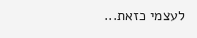לעצמי כזאת...